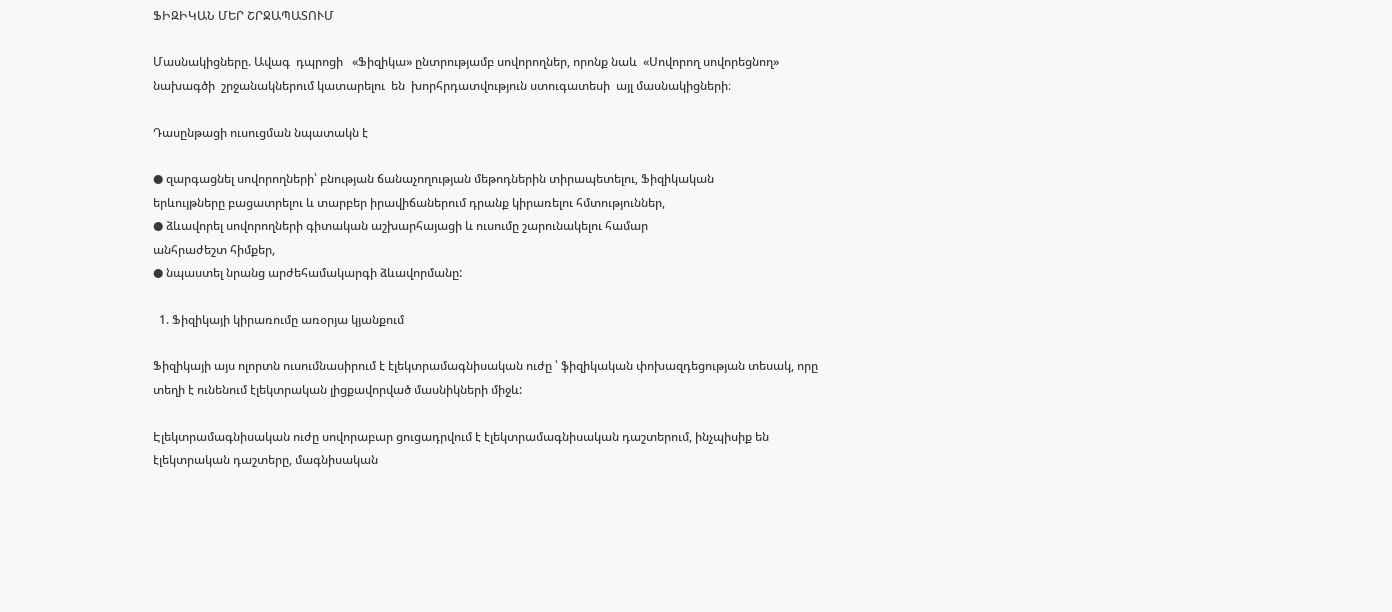ՖԻԶԻԿԱՆ ՄԵՐ ՇՐՋԱՊԱՏՈՒՄ

Մասնակիցները. Ավագ  դպրոցի   «Ֆիզիկա» ընտրությամբ սովորողներ, որոնք նաև  «Սովորող սովորեցնող»   նախագծի  շրջանակներում կատարելու  են  խորհրդատվություն ստուգատեսի  այլ մասնակիցների։

Դասընթացի ուսուցման նպատակն է

● զարգացնել սովորողների՝ բնության ճանաչողության մեթոդներին տիրապետելու, Ֆիզիկական
երևույթները բացատրելու և տարբեր իրավիճաներում դրանք կիրառելու հմտություններ,
● ձևավորել սովորողների գիտական աշխարհայացի և ուսումը շարունակելու համար
անհրաժեշտ հիմքեր,
● նպաստել նրանց արժեհամակարգի ձևավորմանը:

  1. Ֆիզիկայի կիրառումը առօրյա կյանքում

Ֆիզիկայի այս ոլորտն ուսումնասիրում է էլեկտրամագնիսական ուժը ՝ ֆիզիկական փոխազդեցության տեսակ, որը տեղի է ունենում էլեկտրական լիցքավորված մասնիկների միջև:

Էլեկտրամագնիսական ուժը սովորաբար ցուցադրվում է էլեկտրամագնիսական դաշտերում, ինչպիսիք են էլեկտրական դաշտերը, մագնիսական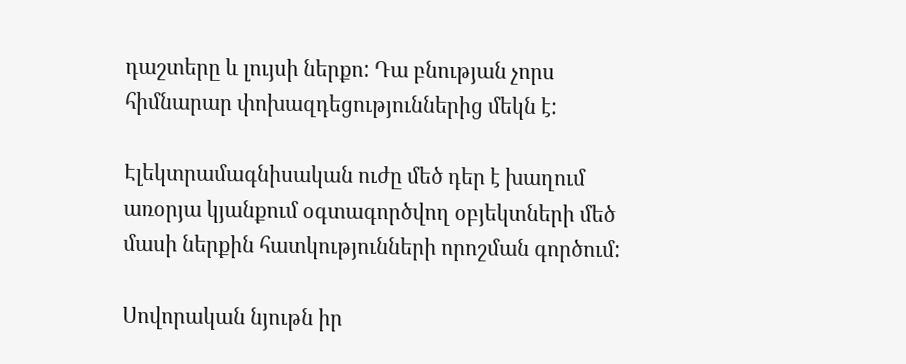դաշտերը և լույսի ներքո: Դա բնության չորս հիմնարար փոխազդեցություններից մեկն է:

Էլեկտրամագնիսական ուժը մեծ դեր է խաղում առօրյա կյանքում օգտագործվող օբյեկտների մեծ մասի ներքին հատկությունների որոշման գործում:

Սովորական նյութն իր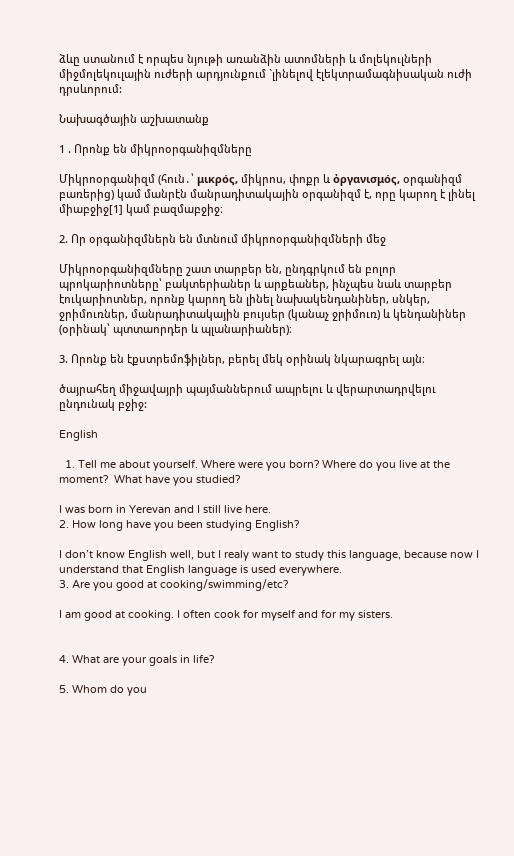ձևը ստանում է որպես նյութի առանձին ատոմների և մոլեկուլների միջմոլեկուլային ուժերի արդյունքում `լինելով էլեկտրամագնիսական ուժի դրսևորում:

Նախագծային աշխատանք

1 . Որոնք են միկրոօրգանիզմները

Միկրոօրգանիզմ (հուն․՝ μικρός, միկրոս, փոքր և ὀργανισμός, օրգանիզմ բառերից) կամ մանրէն մանրադիտակային օրգանիզմ է, որը կարող է լինել միաբջիջ[1] կամ բազմաբջիջ։

2. Որ օրգանիզմներն են մտնում միկրոօրգանիզմների մեջ

Միկրոօրգանիզմները շատ տարբեր են, ընդգրկում են բոլոր պրոկարիոտները՝ բակտերիաներ և արքեաներ, ինչպես նաև տարբեր էուկարիոտներ, որոնք կարող են լինել նախակենդանիներ, սնկեր, ջրիմուռներ, մանրադիտակային բույսեր (կանաչ ջրիմուռ) և կենդանիներ (օրինակ՝ պտտաորդեր և պլանարիաներ)։

3. Որոնք են էքստրեմոֆիլներ, բերել մեկ օրինակ նկարագրել այն։

ծայրահեղ միջավայրի պայմաններում ապրելու և վերարտադրվելու ընդունակ բջիջ:

English

  1. Tell me about yourself. Where were you born? Where do you live at the moment?  What have you studied?

I was born in Yerevan and I still live here.
2. How long have you been studying English?

I don’t know English well, but I realy want to study this language, because now I understand that English language is used everywhere.
3. Are you good at cooking/swimming/etc?

I am good at cooking. I often cook for myself and for my sisters.


4. What are your goals in life?

5. Whom do you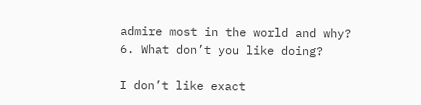admire most in the world and why?
6. What don’t you like doing?

I don’t like exact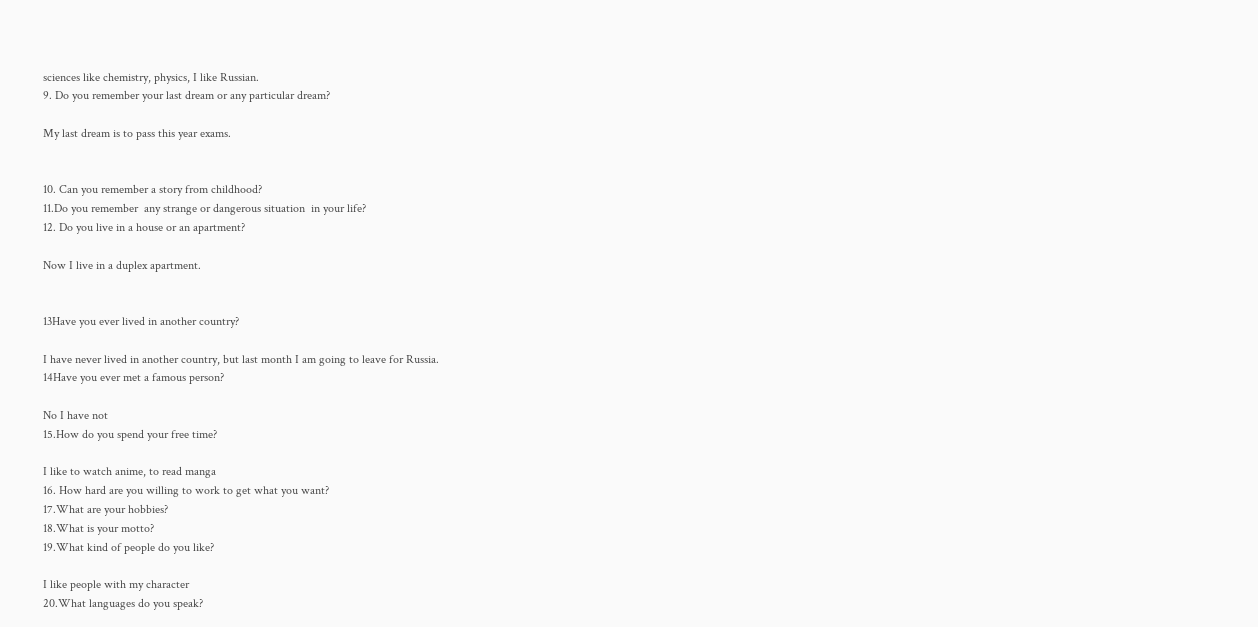sciences like chemistry, physics, I like Russian.
9. Do you remember your last dream or any particular dream?

My last dream is to pass this year exams.


10. Can you remember a story from childhood?
11.Do you remember  any strange or dangerous situation  in your life?
12. Do you live in a house or an apartment?

Now I live in a duplex apartment.


13Have you ever lived in another country?

I have never lived in another country, but last month I am going to leave for Russia.
14Have you ever met a famous person?

No I have not
15.How do you spend your free time?

I like to watch anime, to read manga
16. How hard are you willing to work to get what you want?
17.What are your hobbies?
18.What is your motto?
19.What kind of people do you like?

I like people with my character
20.What languages do you speak?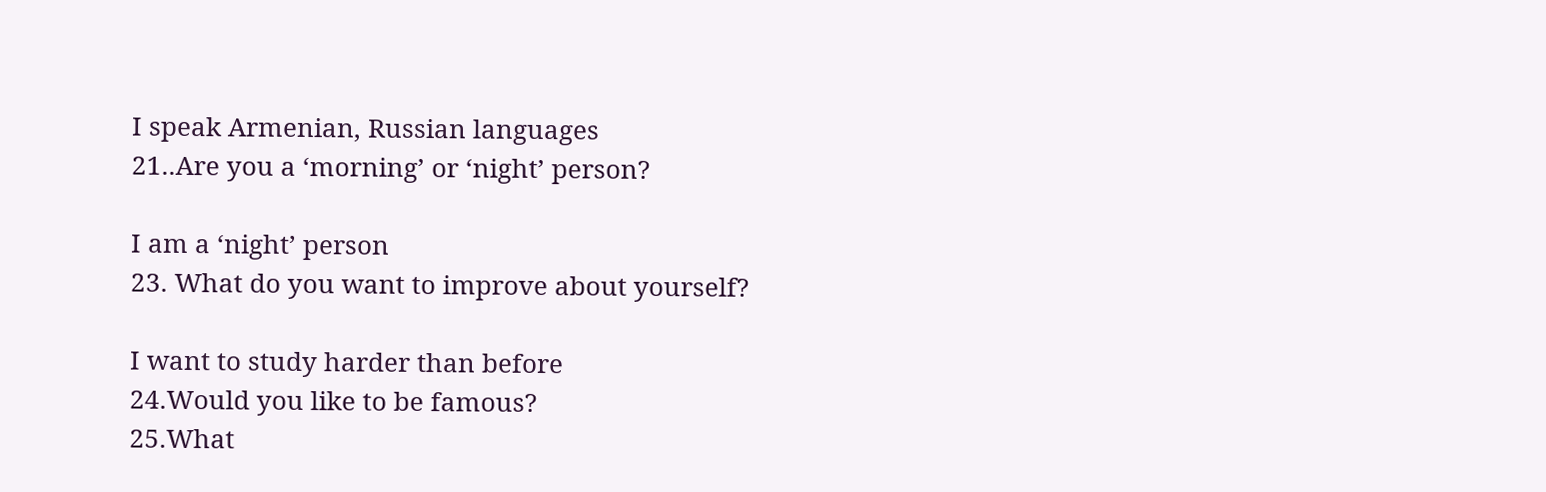I speak Armenian, Russian languages
21..Are you a ‘morning’ or ‘night’ person?

I am a ‘night’ person
23. What do you want to improve about yourself?

I want to study harder than before
24.Would you like to be famous?
25.What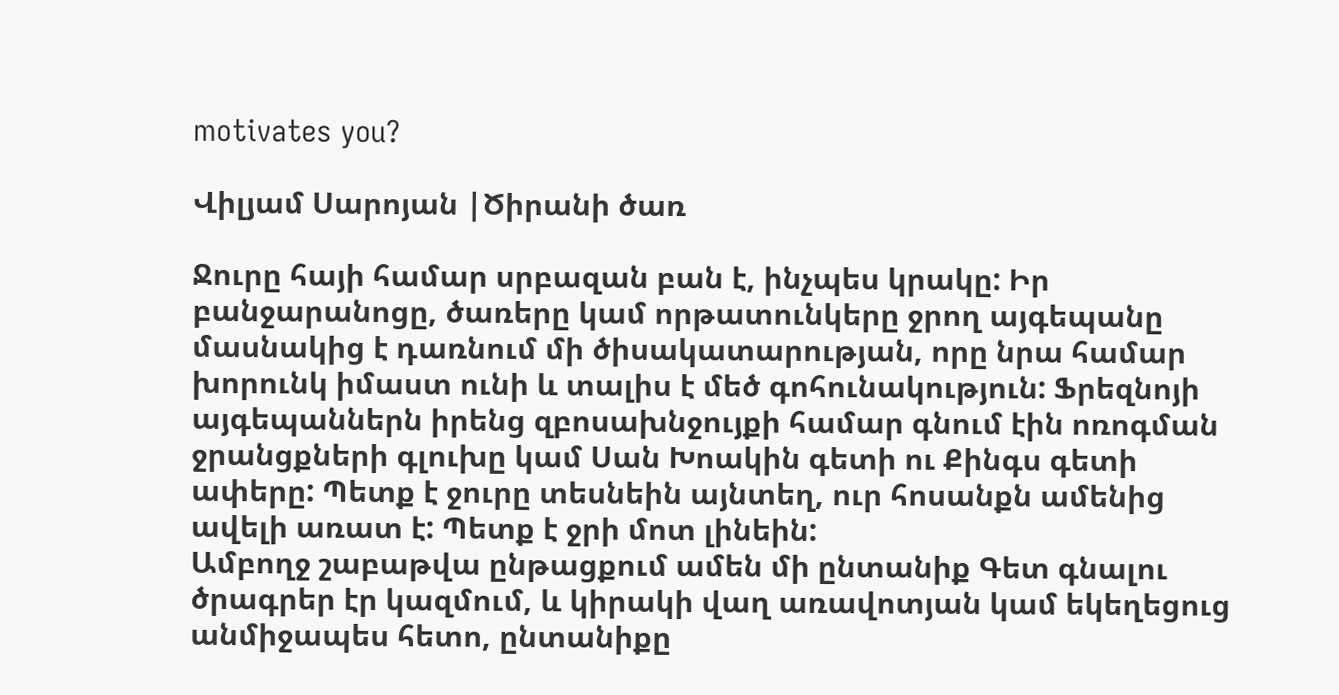motivates you?

Վիլյամ Սարոյան |Ծիրանի ծառ

Ջուրը հայի համար սրբազան բան է, ինչպես կրակը: Իր բանջարանոցը, ծառերը կամ որթատունկերը ջրող այգեպանը մասնակից է դառնում մի ծիսակատարության, որը նրա համար խորունկ իմաստ ունի և տալիս է մեծ գոհունակություն: Ֆրեզնոյի այգեպաններն իրենց զբոսախնջույքի համար գնում էին ոռոգման ջրանցքների գլուխը կամ Սան Խոակին գետի ու Քինգս գետի ափերը: Պետք է ջուրը տեսնեին այնտեղ, ուր հոսանքն ամենից ավելի առատ է: Պետք է ջրի մոտ լինեին:
Ամբողջ շաբաթվա ընթացքում ամեն մի ընտանիք Գետ գնալու ծրագրեր էր կազմում, և կիրակի վաղ առավոտյան կամ եկեղեցուց անմիջապես հետո, ընտանիքը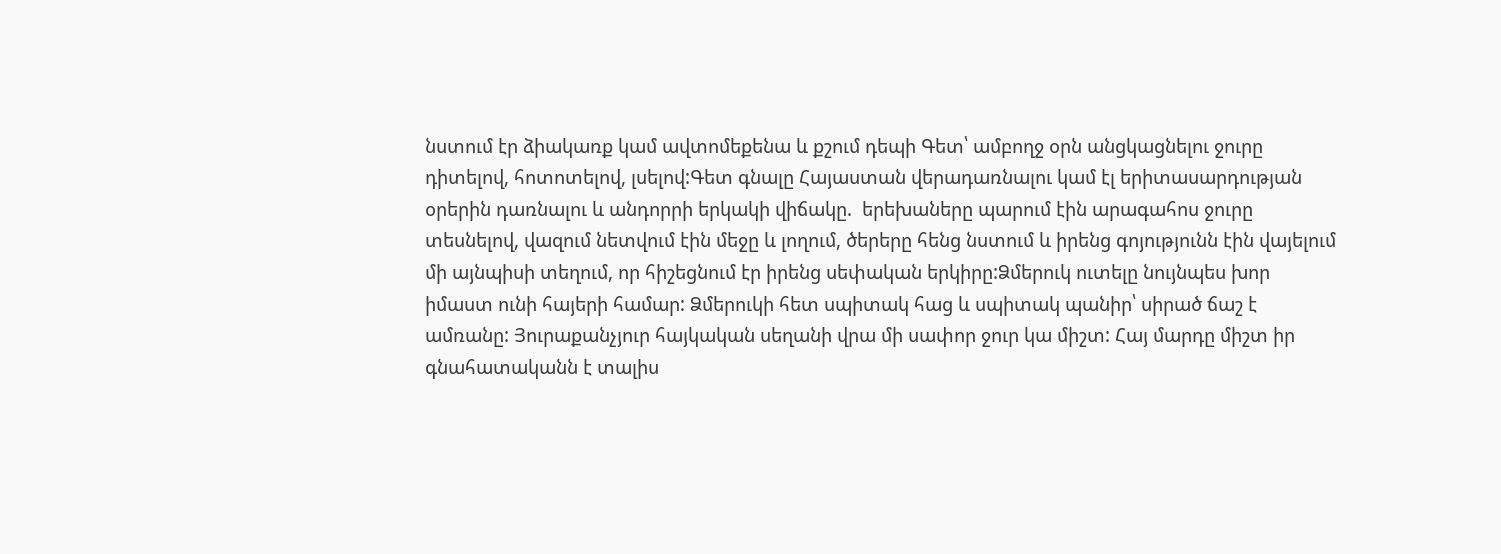նստում էր ձիակառք կամ ավտոմեքենա և քշում դեպի Գետ՝ ամբողջ օրն անցկացնելու ջուրը դիտելով, հոտոտելով, լսելով:Գետ գնալը Հայաստան վերադառնալու կամ էլ երիտասարդության օրերին դառնալու և անդորրի երկակի վիճակը.  երեխաները պարում էին արագահոս ջուրը տեսնելով, վազում նետվում էին մեջը և լողում, ծերերը հենց նստում և իրենց գոյությունն էին վայելում մի այնպիսի տեղում, որ հիշեցնում էր իրենց սեփական երկիրը:Ձմերուկ ուտելը նույնպես խոր իմաստ ունի հայերի համար: Ձմերուկի հետ սպիտակ հաց և սպիտակ պանիր՝ սիրած ճաշ է ամռանը: Յուրաքանչյուր հայկական սեղանի վրա մի սափոր ջուր կա միշտ: Հայ մարդը միշտ իր գնահատականն է տալիս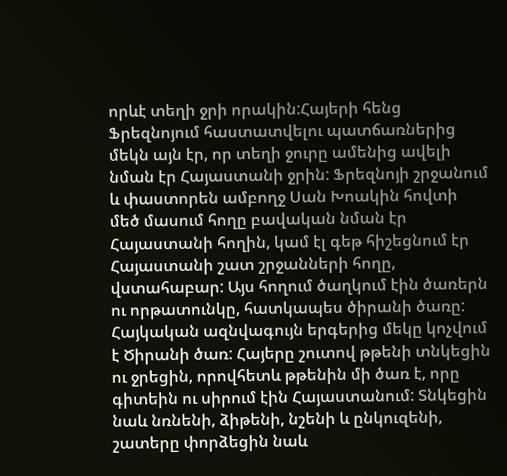որևէ տեղի ջրի որակին:Հայերի հենց Ֆրեզնոյում հաստատվելու պատճառներից մեկն այն էր, որ տեղի ջուրը ամենից ավելի նման էր Հայաստանի ջրին: Ֆրեզնոյի շրջանում և փաստորեն ամբողջ Սան Խոակին հովտի մեծ մասում հողը բավական նման էր Հայաստանի հողին, կամ էլ գեթ հիշեցնում էր Հայաստանի շատ շրջանների հողը, վստահաբար: Այս հողում ծաղկում էին ծառերն ու որթատունկը, հատկապես ծիրանի ծառը: Հայկական ազնվագույն երգերից մեկը կոչվում է Ծիրանի ծառ: Հայերը շուտով թթենի տնկեցին ու ջրեցին, որովհետև թթենին մի ծառ է, որը գիտեին ու սիրում էին Հայաստանում: Տնկեցին նաև նռնենի, ձիթենի, նշենի և ընկուզենի, շատերը փորձեցին նաև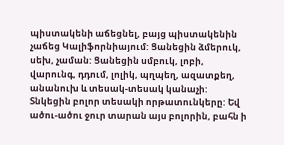պիստակենի աճեցնել, բայց պիստակենին չաճեց Կալիֆորնիայում: Ցանեցին ձմերուկ, սեխ, չաման: Ցանեցին սմբուկ, լոբի, վարունգ, դդում, լոլիկ, պղպեղ, ազատքեղ, անանուխ և տեսակ-տեսակ կանաչի: Տնկեցին բոլոր տեսակի որթատունկերը: Եվ ածու-ածու ջուր տարան այս բոլորին, բահն ի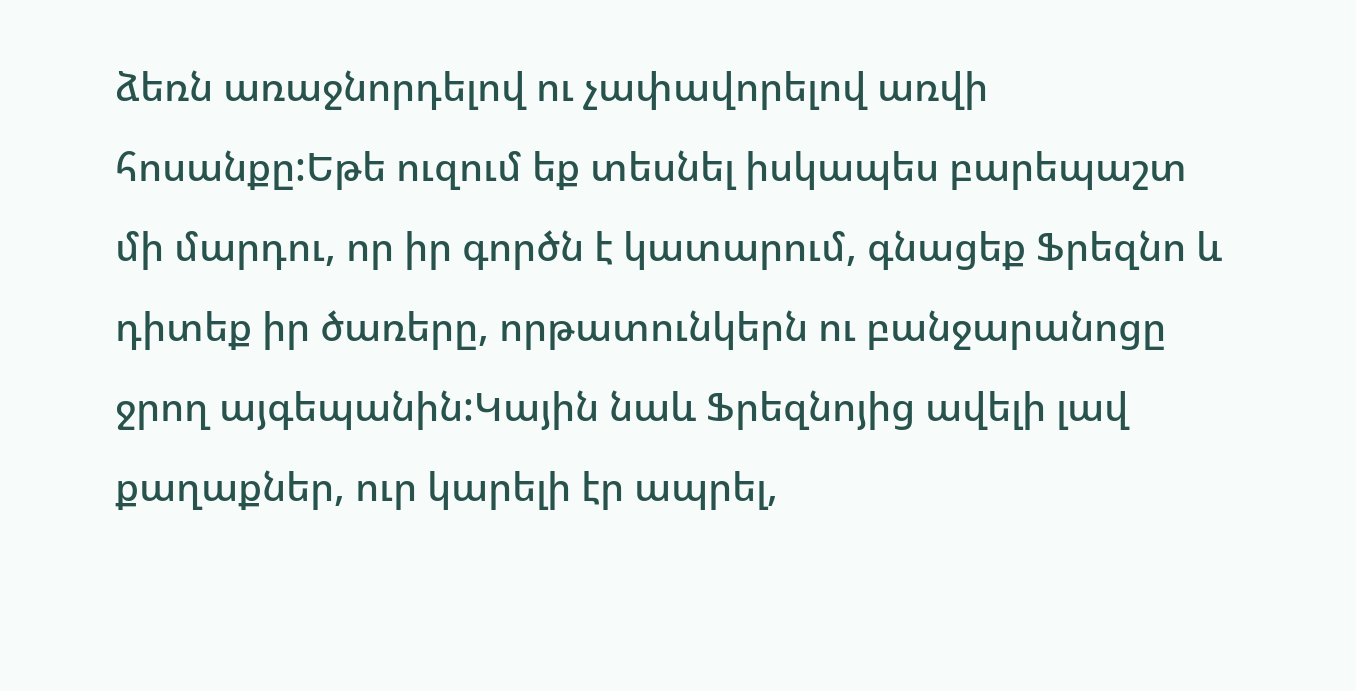ձեռն առաջնորդելով ու չափավորելով առվի հոսանքը:Եթե ուզում եք տեսնել իսկապես բարեպաշտ մի մարդու, որ իր գործն է կատարում, գնացեք Ֆրեզնո և դիտեք իր ծառերը, որթատունկերն ու բանջարանոցը ջրող այգեպանին:Կային նաև Ֆրեզնոյից ավելի լավ քաղաքներ, ուր կարելի էր ապրել,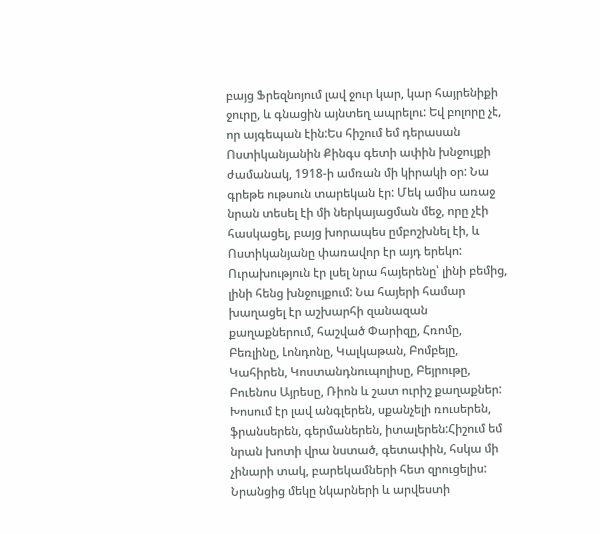բայց Ֆրեզնոյում լավ ջուր կար, կար հայրենիքի ջուրը, և գնացին այնտեղ ապրելու: Եվ բոլորը չէ, որ այգեպան էին:Ես հիշում եմ դերասան Ոստիկանյանին Քինգս գետի ափին խնջույքի ժամանակ, 1918-ի ամռան մի կիրակի օր: Նա գրեթե ութսուն տարեկան էր: Մեկ ամիս առաջ նրան տեսել էի մի ներկայացման մեջ, որը չէի հասկացել, բայց խորապես ըմբոշխնել էի, և Ոստիկանյանը փառավոր էր այդ երեկո: Ուրախություն էր լսել նրա հայերենը՝ լինի բեմից, լինի հենց խնջույքում: Նա հայերի համար խաղացել էր աշխարհի զանազան քաղաքներում, հաշված Փարիզը, Հռոմը, Բեռլինը, Լոնդոնը, Կալկաթան, Բոմբեյը, Կահիրեն, Կոստանդնուպոլիսը, Բեյրութը, Բուենոս Այրեսը, Ռիոն և շատ ուրիշ քաղաքներ: Խոսում էր լավ անգլերեն, սքանչելի ռուսերեն, ֆրանսերեն, գերմաներեն, իտալերեն:Հիշում եմ նրան խոտի վրա նստած, գետափին, հսկա մի չինարի տակ, բարեկամների հետ զրուցելիս: Նրանցից մեկը նկարների և արվեստի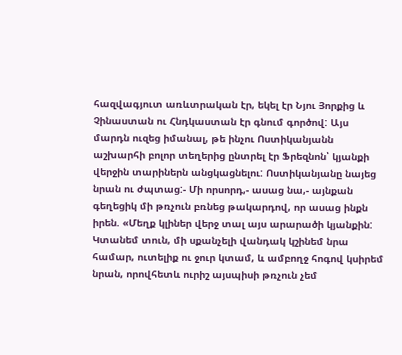հազվագյուտ առևտրական էր, եկել էր Նյու Յորքից և Չինաստան ու Հնդկաստան էր գնում գործով: Այս մարդն ուզեց իմանալ, թե ինչու Ոստիկանյանն աշխարհի բոլոր տեղերից ընտրել էր Ֆրեզնոն՝ կյանքի վերջին տարիներն անցկացնելու: Ոստիկանյանը նայեց նրան ու ժպտաց:- Մի որսորդ,- ասաց նա,- այնքան գեղեցիկ մի թռչուն բռնեց թակարդով, որ ասաց ինքն իրեն. «Մեղք կլիներ վերջ տալ այս արարածի կյանքին: Կտանեմ տուն, մի սքանչելի վանդակ կշինեմ նրա համար, ուտելիք ու ջուր կտամ, և ամբողջ հոգով կսիրեմ նրան, որովհետև ուրիշ այսպիսի թռչուն չեմ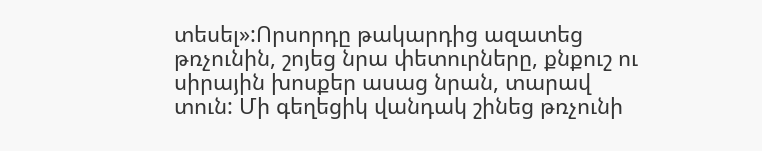տեսել»:Որսորդը թակարդից ազատեց թռչունին, շոյեց նրա փետուրները, քնքուշ ու սիրային խոսքեր ասաց նրան, տարավ տուն: Մի գեղեցիկ վանդակ շինեց թռչունի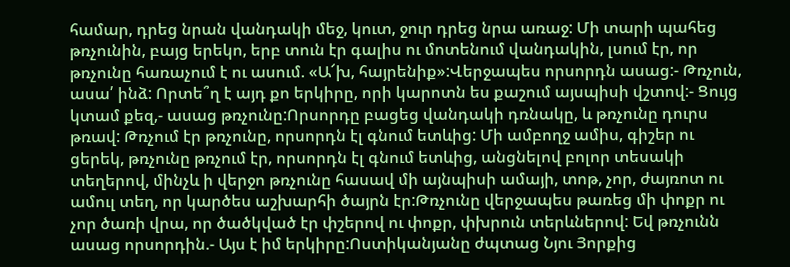համար, դրեց նրան վանդակի մեջ, կուտ, ջուր դրեց նրա առաջ: Մի տարի պահեց թռչունին, բայց երեկո, երբ տուն էր գալիս ու մոտենում վանդակին, լսում էր, որ թռչունը հառաչում է ու ասում. «Ա՜խ, հայրենիք»:Վերջապես որսորդն ասաց:- Թռչուն, ասա՛ ինձ: Որտե՞ղ է այդ քո երկիրը, որի կարոտն ես քաշում այսպիսի վշտով:- Ցույց կտամ քեզ,- ասաց թռչունը:Որսորդը բացեց վանդակի դռնակը, և թռչունը դուրս թռավ: Թռչում էր թռչունը, որսորդն էլ գնում ետևից: Մի ամբողջ ամիս, գիշեր ու ցերեկ, թռչունը թռչում էր, որսորդն էլ գնում ետևից, անցնելով բոլոր տեսակի տեղերով, մինչև ի վերջո թռչունը հասավ մի այնպիսի ամայի, տոթ, չոր, ժայռոտ ու ամուլ տեղ, որ կարծես աշխարհի ծայրն էր:Թռչունը վերջապես թառեց մի փոքր ու չոր ծառի վրա, որ ծածկված էր փշերով ու փոքր, փխրուն տերևներով: Եվ թռչունն ասաց որսորդին.- Այս է իմ երկիրը:Ոստիկանյանը ժպտաց Նյու Յորքից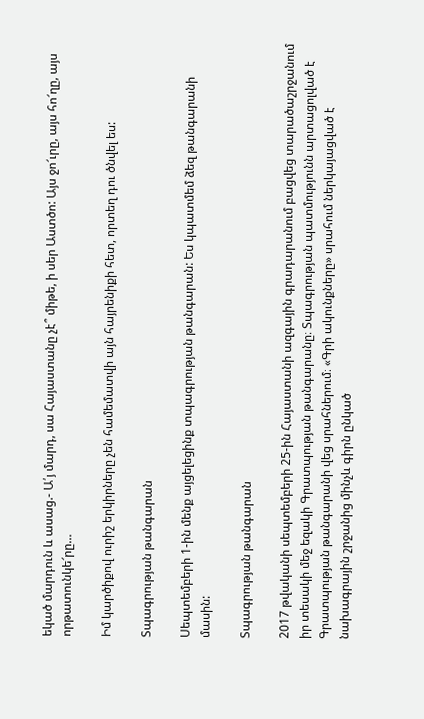եկած մարդուն և ասաց.- Ա՛յ մարդ, սա Հայաստանը չէ՞ միթե, ի սեր Աստծո: Այս ջո՜ւրը, այս հո՜ղը, այս որթատունկե՜րը…

Իմ կարծիքով ուրիշ երկիրները չեն համեմատվի այն հայրենիքի հետ, որտեղ դու ծնվել ես:

Տպագրության թանգարան

Սեպտեմբերի 1-ին մենք այցելեցինք տպագրության թանգարան: Ես կպատմեմ ձեզ թանգարանի մասին:

Տպագրության թանգարան

2017 թվականի սեպտեմբերի 25-ին Հայաստանի ազգային գրադարանում բացվեց տարածաշրջանում իր տեսակի մեջ եզակի Գրատպության թանգարանը։ Տպագրության պատմությունն արտացոլված է Գրատպության թանգարանի վեց սրահներում։ «Գրի ակունքները» սրահում ներկայացված է նախագրային շրջանից մինչև գիրն ընկած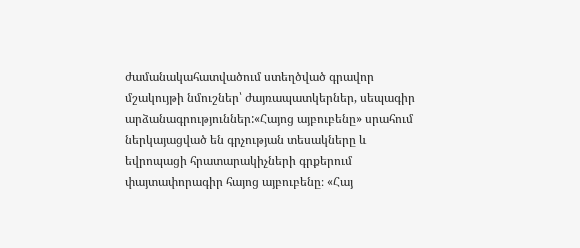ժամանակահատվածում ստեղծված գրավոր մշակույթի նմուշներ՝ ժայռապատկերներ, սեպագիր արձանագրություններ:«Հայոց այբուբենը» սրահում ներկայացված են գրչության տեսակները և եվրոպացի հրատարակիչների գրքերում փայտափորագիր հայոց այբուբենը։ «Հայ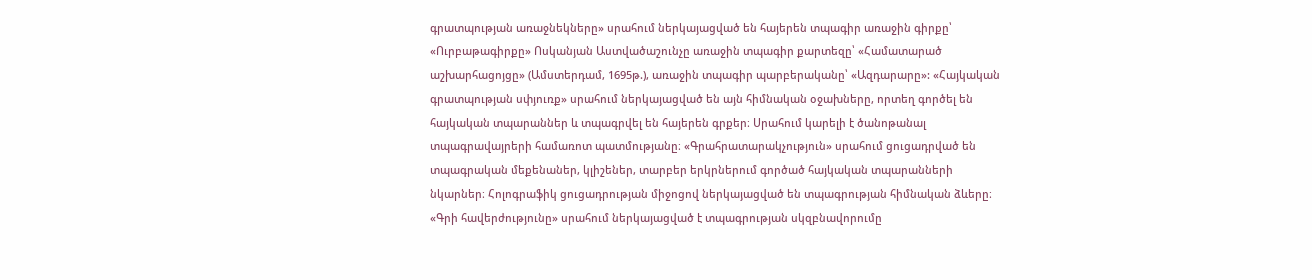գրատպության առաջնեկները» սրահում ներկայացված են հայերեն տպագիր առաջին գիրքը՝ «Ուրբաթագիրքը» Ոսկանյան Աստվածաշունչը առաջին տպագիր քարտեզը՝ «Համատարած աշխարհացոյցը» (Ամստերդամ, 1695թ.), առաջին տպագիր պարբերականը՝ «Ազդարարը»: «Հայկական գրատպության սփյուռք» սրահում ներկայացված են այն հիմնական օջախները, որտեղ գործել են հայկական տպարաններ և տպագրվել են հայերեն գրքեր։ Սրահում կարելի է ծանոթանալ տպագրավայրերի համառոտ պատմությանը։ «Գրահրատարակչություն» սրահում ցուցադրված են տպագրական մեքենաներ, կլիշեներ, տարբեր երկրներում գործած հայկական տպարանների նկարներ։ Հոլոգրաֆիկ ցուցադրության միջոցով ներկայացված են տպագրության հիմնական ձևերը։ «Գրի հավերժությունը» սրահում ներկայացված է տպագրության սկզբնավորումը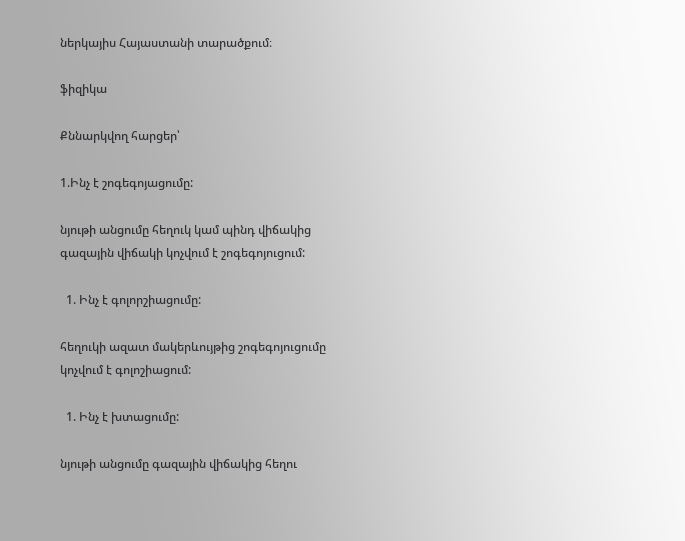ներկայիս Հայաստանի տարածքում։

ֆիզիկա

Քննարկվող հարցեր՝

1.Ինչ է շոգեգոյացումը:

նյութի անցումը հեղուկ կամ պինդ վիճակից գազային վիճակի կոչվում է շոգեգոյուցում:

  1. Ինչ է գոլորշիացումը:

հեղուկի ազատ մակերևույթից շոգեգոյուցումը կոչվում է գոլոշիացում:

  1. Ինչ է խտացումը:

նյութի անցումը գազային վիճակից հեղու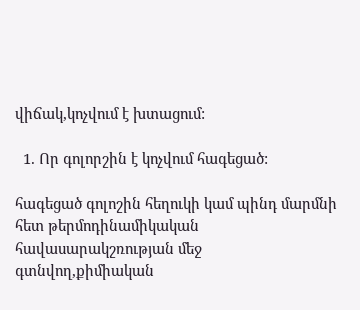վիճակ,կոչվում է խտացում:

  1. Որ գոլորշին է կոչվում հագեցած:

հագեցած գոլոշին հեղուկի կամ պինդ մարմնի հետ թերմոդինամիկական հավասարակշռության մեջ գտնվող,քիմիական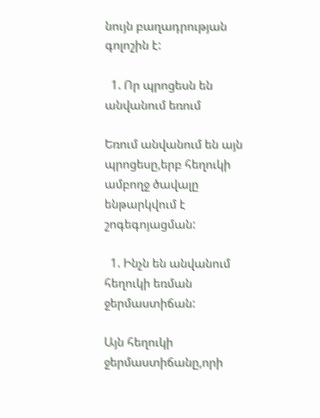նույն բաղադրության գոլոշին է:

  1. Որ պրոցեսն են անվանում եռում

Եռում անվանում են այն պրոցեսը,երբ հեղուկի ամբողջ ծավալը ենթարկվում է շոգեգոյացման:

  1. Ինչն են անվանում հեղուկի եռման ջերմաստիճան:

Այն հեղուկի ջերմաստիճանը,որի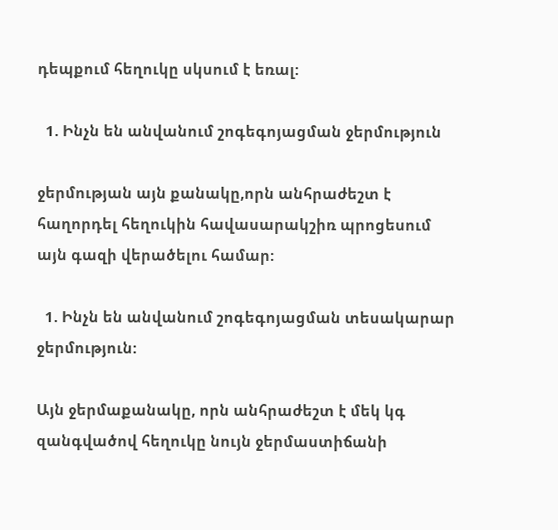դեպքում հեղուկը սկսում է եռալ:

  1. Ինչն են անվանում շոգեգոյացման ջերմություն

ջերմության այն քանակը,որն անհրաժեշտ է հաղորդել հեղուկին հավասարակշիռ պրոցեսում այն գազի վերածելու համար:

  1. Ինչն են անվանում շոգեգոյացման տեսակարար ջերմություն:

Այն ջերմաքանակը, որն անհրաժեշտ է մեկ կգ զանգվածով հեղուկը նույն ջերմաստիճանի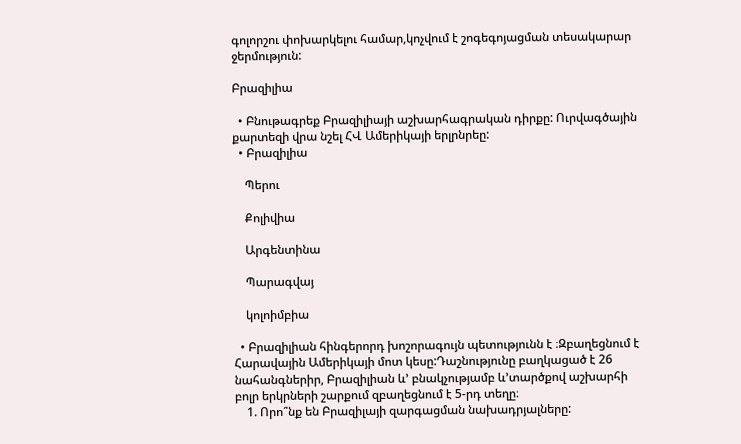գոլորշու փոխարկելու համար,կոչվում է շոգեգոյացման տեսակարար ջերմություն:

Բրազիլիա

  • Բնութագրեք Բրազիլիայի աշխարհագրական դիրքը: Ուրվագծային քարտեզի վրա նշել ՀՎ Ամերիկայի երլրնրեը:
  • Բրազիլիա

    Պերու

    Քոլիվիա

    Արգենտինա

    Պարագվայ

    կոլոիմբիա

  • Բրազիլիան հինգերորդ խոշորագույն պետությունն է ։Զբաղեցնում է Հարավային Ամերիկայի մոտ կեսը:Դաշնությունը բաղկացած է 26 նահանգներիր, Բրազիլիան և’ բնակչությամբ և’տարծքով աշխարհի բոլր երկրների շարքում զբաղեցնում է 5-րդ տեղը։
    1. Որո՞նք են Բրազիլայի զարգացման նախադրյալները: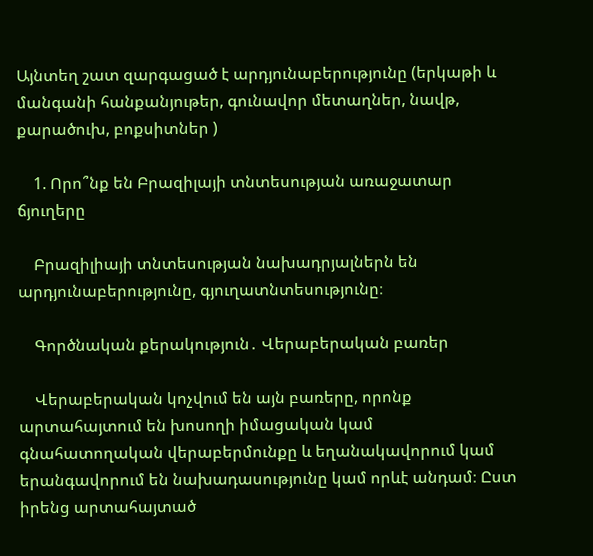Այնտեղ շատ զարգացած է արդյունաբերությունը (երկաթի և մանգանի հանքանյութեր, գունավոր մետաղներ, նավթ, քարածուխ, բոքսիտներ )

    1. Որո՞նք են Բրազիլայի տնտեսության առաջատար ճյուղերը

    Բրազիլիայի տնտեսության նախադրյալներն են արդյունաբերությունը, գյուղատնտեսությունը։

    Գործնական քերակություն․ Վերաբերական բառեր

    Վերաբերական կոչվում են այն բառերը, որոնք արտահայտում են խոսողի իմացական կամ գնահատողական վերաբերմունքը և եղանակավորում կամ երանգավորում են նախադասությունը կամ որևէ անդամ։ Ըստ իրենց արտահայտած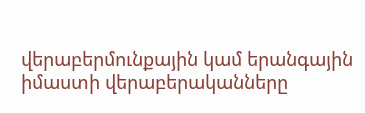վերաբերմունքային կամ երանգային իմաստի վերաբերականները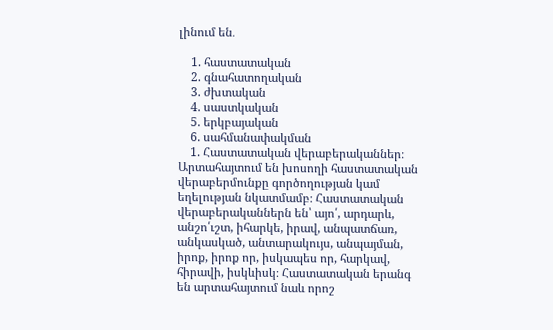լինում են․

    1. հաստատական
    2. գնահատողական
    3. ժխտական
    4. սաստկական
    5. երկբայական
    6. սահմանափակման
    1. Հաստատական վերաբերականներ։ Արտահայտում են խոսողի հաստատական վերաբերմունքը գործողության կամ եղելության նկատմամբ։ Հաստատական վերաբերականներն են՝ այո՛, արդարև, անշո՛ւշտ, իհարկե, իրավ, անպատճառ, անկասկած, անտարակույս, անպայման, իրոք, իրոք որ, իսկապես որ, հարկավ, հիրավի, իսկևիսկ։ Հաստատական երանգ են արտահայտում նաև որոշ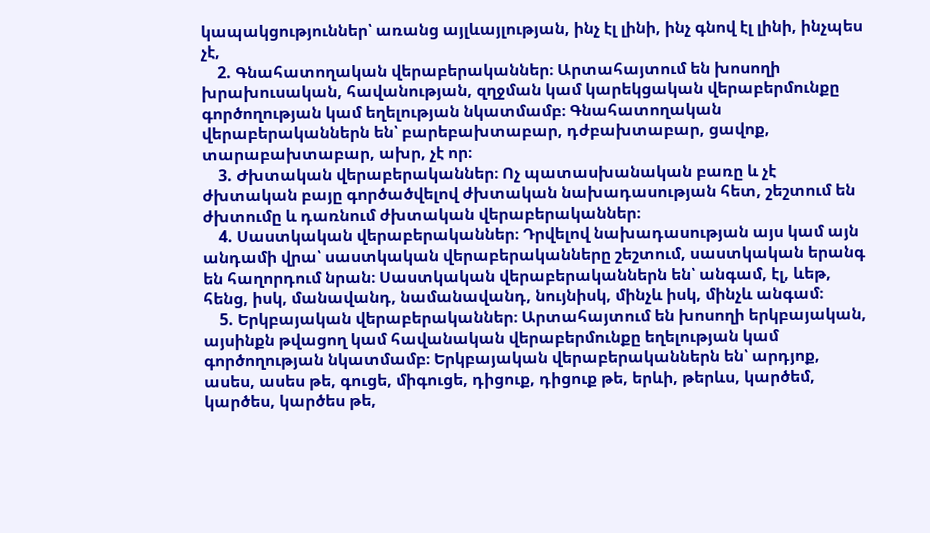կապակցություններ՝ առանց այլևայլության, ինչ էլ լինի, ինչ գնով էլ լինի, ինչպես չէ,
    2. Գնահատողական վերաբերականներ։ Արտահայտում են խոսողի խրախուսական, հավանության, զղջման կամ կարեկցական վերաբերմունքը գործողության կամ եղելության նկատմամբ։ Գնահատողական վերաբերականներն են՝ բարեբախտաբար, դժբախտաբար, ցավոք, տարաբախտաբար, ախր, չէ որ։
    3. Ժխտական վերաբերականներ։ Ոչ պատասխանական բառը և չէ ժխտական բայը գործածվելով ժխտական նախադասության հետ, շեշտում են ժխտումը և դառնում ժխտական վերաբերականներ։
    4. Սաստկական վերաբերականներ։ Դրվելով նախադասության այս կամ այն անդամի վրա՝ սաստկական վերաբերականները շեշտում, սաստկական երանգ են հաղորդում նրան։ Սաստկական վերաբերականներն են՝ անգամ, էլ, ևեթ, հենց, իսկ, մանավանդ, նամանավանդ, նույնիսկ, մինչև իսկ, մինչև անգամ։
    5. Երկբայական վերաբերականներ։ Արտահայտում են խոսողի երկբայական, այսինքն թվացող կամ հավանական վերաբերմունքը եղելության կամ գործողության նկատմամբ։ Երկբայական վերաբերականներն են՝ արդյոք, ասես, ասես թե, գուցե, միգուցե, դիցուք, դիցուք թե, երևի, թերևս, կարծեմ, կարծես, կարծես թե,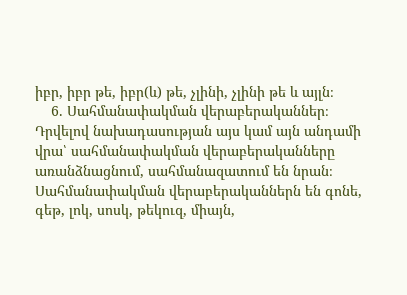իբր, իբր թե, իբր(և) թե, չլինի, չլինի թե և այլն։
    6. Սահմանափակման վերաբերականներ։ Դրվելով նախադասության այս կամ այն անդամի վրա՝ սահմանափակման վերաբերականները առանձնացնում, սահմանազատում են նրան։ Սահմանափակման վերաբերականներն են գոնե, գեթ, լոկ, սոսկ, թեկուզ, միայն,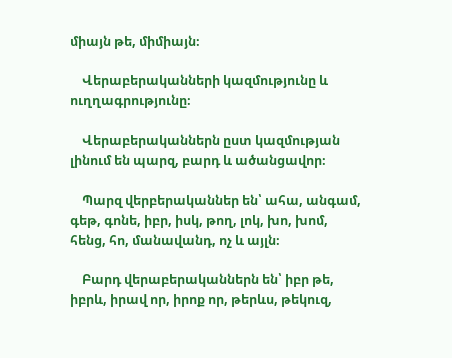միայն թե, միմիայն։

    Վերաբերականների կազմությունը և ուղղագրությունը։

    Վերաբերականներն ըստ կազմության լինում են պարզ, բարդ և ածանցավոր։

    Պարզ վերբերականներ են՝ ահա, անգամ, գեթ, գոնե, իբր, իսկ, թող, լոկ, խո, խոմ, հենց, հո, մանավանդ, ոչ և այլն։

    Բարդ վերաբերականներն են՝ իբր թե, իբրև, իրավ որ, իրոք որ, թերևս, թեկուզ,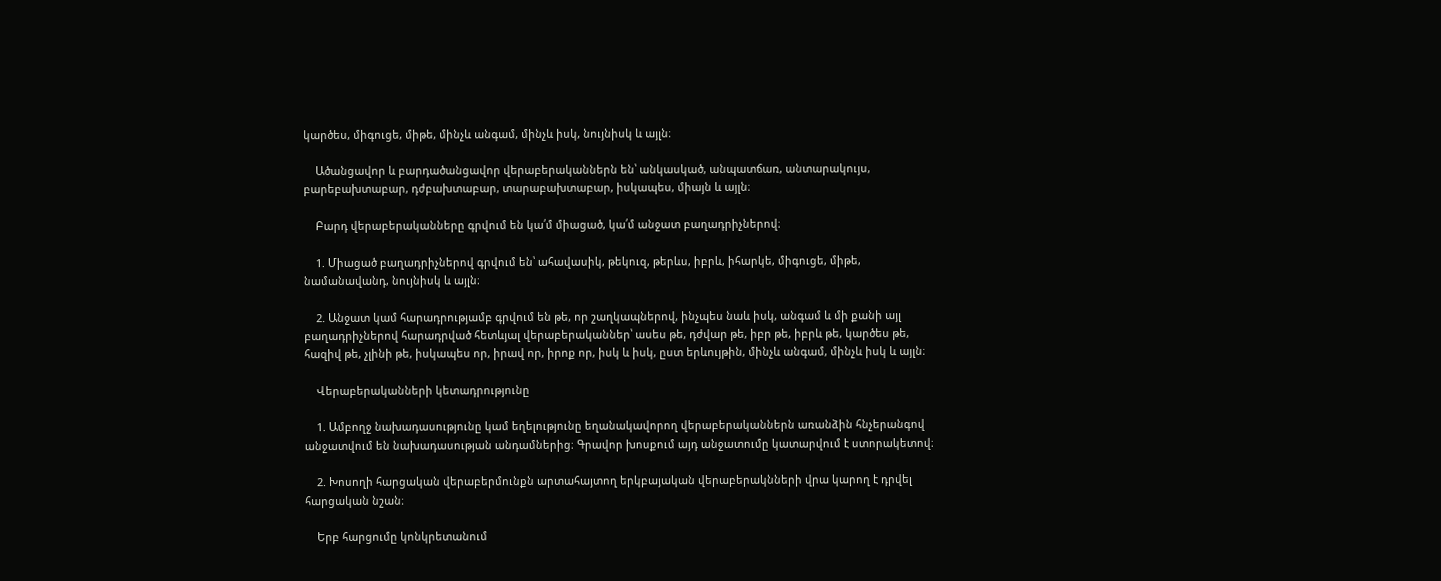կարծես, միգուցե, միթե, մինչև անգամ, մինչև իսկ, նույնիսկ և այլն։

    Ածանցավոր և բարդածանցավոր վերաբերականներն են՝ անկասկած, անպատճառ, անտարակույս, բարեբախտաբար, դժբախտաբար, տարաբախտաբար, իսկապես, միայն և այլն։

    Բարդ վերաբերականները գրվում են կա՛մ միացած, կա՛մ անջատ բաղադրիչներով։

    1. Միացած բաղադրիչներով գրվում են՝ ահավասիկ, թեկուզ, թերևս, իբրև, իհարկե, միգուցե, միթե, նամանավանդ, նույնիսկ և այլն։

    2. Անջատ կամ հարադրությամբ գրվում են թե, որ շաղկապներով, ինչպես նաև իսկ, անգամ և մի քանի այլ բաղադրիչներով հարադրված հետևյալ վերաբերականներ՝ ասես թե, դժվար թե, իբր թե, իբրև թե, կարծես թե, հազիվ թե, չլինի թե, իսկապես որ, իրավ որ, իրոք որ, իսկ և իսկ, ըստ երևույթին, մինչև անգամ, մինչև իսկ և այլն։

    Վերաբերականների կետադրությունը

    1. Ամբողջ նախադասությունը կամ եղելությունը եղանակավորող վերաբերականներն առանձին հնչերանգով անջատվում են նախադասության անդամներից։ Գրավոր խոսքում այդ անջատումը կատարվում է ստորակետով։

    2. Խոսողի հարցական վերաբերմունքն արտահայտող երկբայական վերաբերակնների վրա կարող է դրվել հարցական նշան։

    Երբ հարցումը կոնկրետանում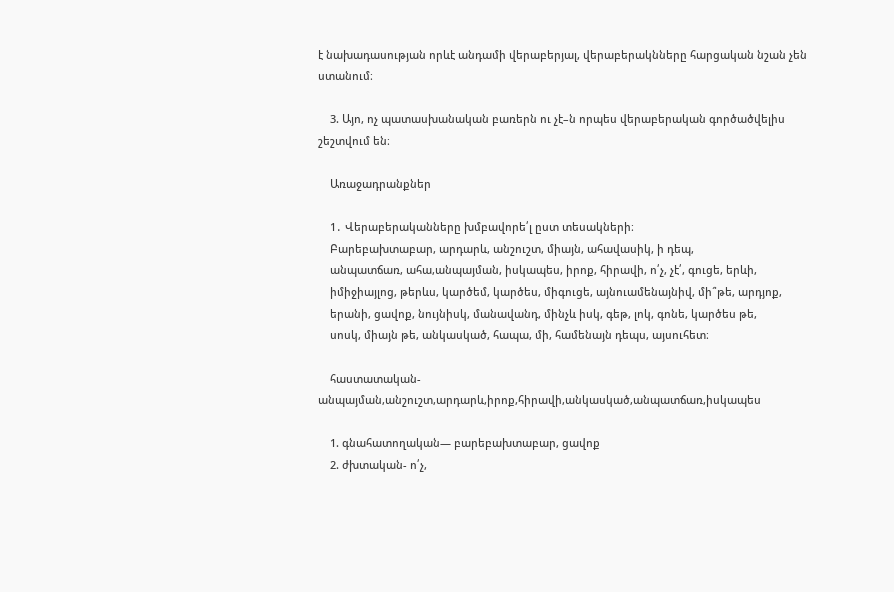է նախադասության որևէ անդամի վերաբերյալ, վերաբերակնները հարցական նշան չեն ստանում։

    3. Այո, ոչ պատասխանական բառերն ու չէ–ն որպես վերաբերական գործածվելիս շեշտվում են։

    Առաջադրանքներ

    1․ Վերաբերականները խմբավորե՛լ ըստ տեսակների։
    Բարեբախտաբար, արդարև, անշուշտ, միայն, ահավասիկ, ի դեպ,
    անպատճառ, ահա,անպայման, իսկապես, իրոք, հիրավի, ո՛չ, չէ՛, գուցե, երևի,
    իմիջիայլոց, թերևս, կարծեմ, կարծես, միգուցե, այնուամենայնիվ, մի՞թե, արդյոք,
    երանի, ցավոք, նույնիսկ, մանավանդ, մինչև իսկ, գեթ, լոկ, գոնե, կարծես թե,
    սոսկ, միայն թե, անկասկած, հապա, մի, համենայն դեպս, այսուհետ։

    հաստատական-անպայման,անշուշտ,արդարև,իրոք,հիրավի,անկասկած,անպատճառ,իսկապես

    1. գնահատողական— բարեբախտաբար, ցավոք
    2. ժխտական- ո՛չ,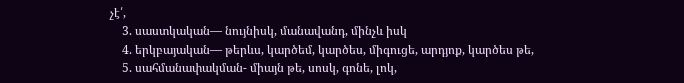չէ՛,
    3. սաստկական— նույնիսկ, մանավանդ, մինչև իսկ
    4. երկբայական— թերևս, կարծեմ, կարծես, միգուցե, արդյոք, կարծես թե,
    5. սահմանափակման- միայն թե, սոսկ, գոնե, լոկ,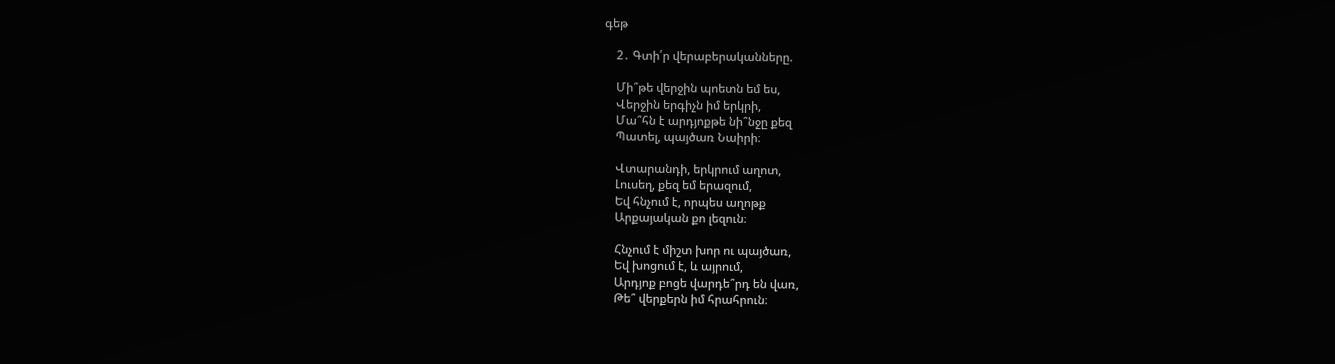գեթ

    2․ Գտի՛ր վերաբերականները.

    Մի՞թե վերջին պոետն եմ ես,
    Վերջին երգիչն իմ երկրի,
    Մա՞հն է արդյոքթե նի՞նջը քեզ
    Պատել, պայծառ Նաիրի։

    Վտարանդի, երկրում աղոտ,
    Լուսեղ, քեզ եմ երազում,
    Եվ հնչում է, որպես աղոթք
    Արքայական քո լեզուն։

    Հնչում է միշտ խոր ու պայծառ,
    Եվ խոցում է, և այրում,
    Արդյոք բոցե վարդե՞րդ են վառ,
    Թե՞ վերքերն իմ հրահրուն։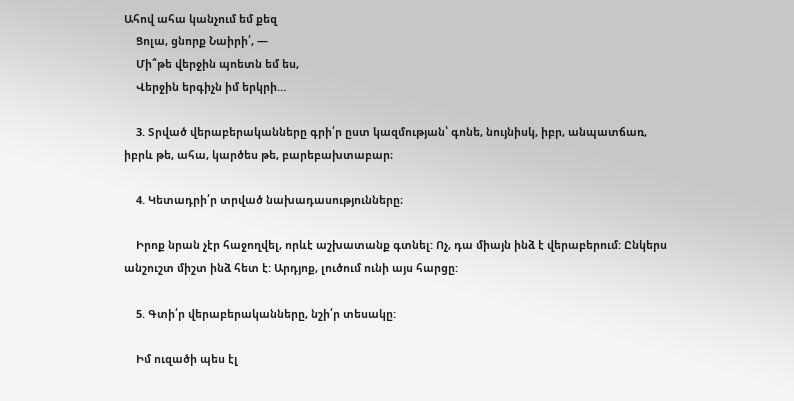Ահով ահա կանչում եմ քեզ
    Ցոլա, ցնորք Նաիրի՛, —
    Մի՞թե վերջին պոետն եմ ես,
    Վերջին երգիչն իմ երկրի…

    3. Տրված վերաբերականները գրի՛ր ըստ կազմության՝ գոնե, նույնիսկ, իբր, անպատճառ, իբրև թե, ահա, կարծես թե, բարեբախտաբար։

    4. Կետադրի՛ր տրված նախադասությունները։

    Իրոք նրան չէր հաջողվել, որևէ աշխատանք գտնել: Ոչ, դա միայն ինձ է վերաբերում: Ընկերս անշուշտ միշտ ինձ հետ է: Արդյոք, լուծում ունի այս հարցը:

    5. Գտի՛ր վերաբերականները, նշի՛ր տեսակը:

    Իմ ուզածի պես էլ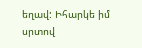եղավ: Իհարկե իմ սրտով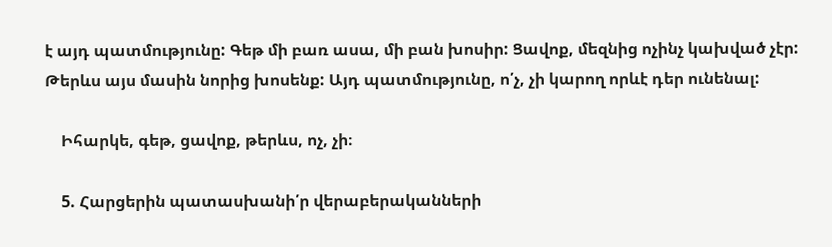է այդ պատմությունը: Գեթ մի բառ ասա, մի բան խոսիր: Ցավոք, մեզնից ոչինչ կախված չէր: Թերևս այս մասին նորից խոսենք: Այդ պատմությունը, ո՛չ, չի կարող որևէ դեր ունենալ:

    Իհարկե, գեթ, ցավոք, թերևս, ոչ, չի։

    5. Հարցերին պատասխանի՛ր վերաբերականների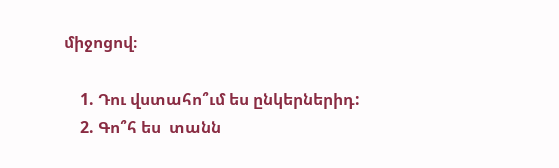միջոցով։

    1. Դու վստահո՞ւմ ես ընկերներիդ:
    2. Գո՞հ ես  տանն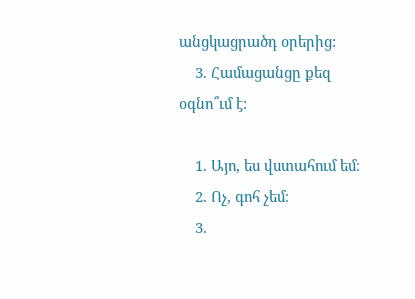անցկացրածդ օրերից:
    3. Համացանցը քեզ օգնո՞ւմ է:

    1. Այո, ես վստահում եմ։
    2. Ոչ, գոհ չեմ։
    3.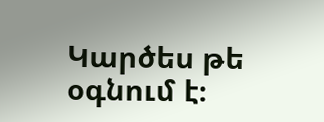Կարծես թե օգնում է։